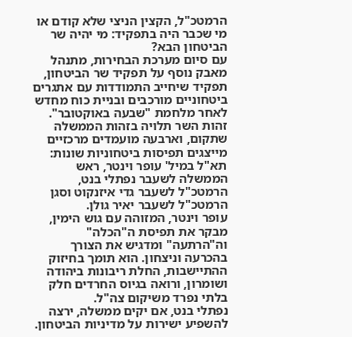הרמטכ"ל, הקצין הניצי שלא קודם או מי שכבר היה בתפקיד: מי יהיה שר הביטחון הבא?
עם סיום מערכת הבחירות, מתנהל מאבק נוסף על תפקיד שר הביטחון, תפקיד שיחייב התמודדות עם אתגרים ביטחוניים מורכבים ובניית כוח מחדש לאחר מלחמת "שבעה באוקטובר". זהות השר תלויה בזהות הממשלה שתקום, וארבעה מועמדים מרכזיים מייצגים תפיסות ביטחוניות שונות: תא"ל במיל' עופר וינטר, ראש הממשלה לשעבר נפתלי בנט, הרמטכ"ל לשעבר גדי איזנקוט וסגן הרמטכ"ל לשעבר יאיר גולן.
עופר וינטר, המזוהה עם גוש הימין, מבקר את תפיסת ה"הכלה" וה"הרתעה" ומדגיש את הצורך בהכרעה וניצחון. הוא תומך בחיזוק ההתיישבות, החלת ריבונות ביהודה ושומרון, ורואה בגיוס החרדים חלק בלתי נפרד משיקום צה"ל.
נפתלי בנט, אם יקים ממשלה, ירצה להשפיע ישירות על מדיניות הביטחון.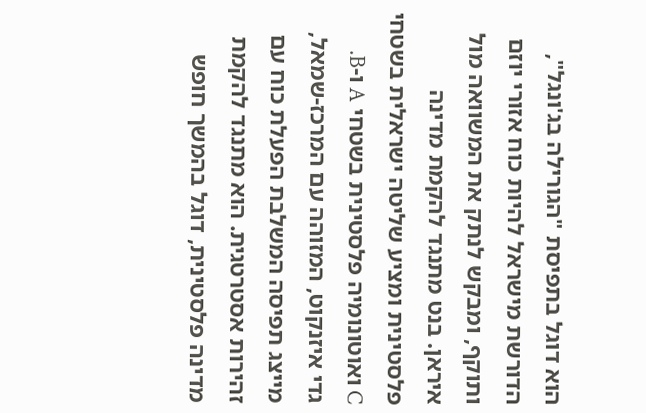הוא דוגל בתפיסת "הגורילה בג'ונגל", הדורשת מישראל להיות כוח אזורי יוזם ותוקף, ומבקש לנתק את המשוואה מול איראן. בנט מתנגד להקמת מדינה פלסטינית ומציע שליטה ישראלית בשטחי C ואוטונומיה פלסטינית בשטחי A ו-B.
גדי איזנקוט, המזוהה עם המרכז-שמאל, מייצג תפיסה המשלבת הפעלת כוח עם זהירות אסטרטגית. הוא מתנגד להקמת מדינה פלסטינית, דוגל בהמשך חופש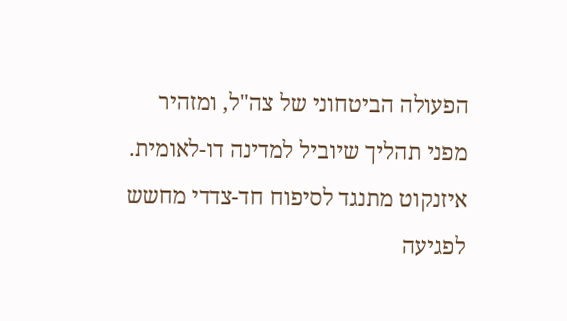הפעולה הביטחוני של צה"ל, ומזהיר מפני תהליך שיוביל למדינה דו-לאומית. איזנקוט מתנגד לסיפוח חד-צדדי מחשש לפגיעה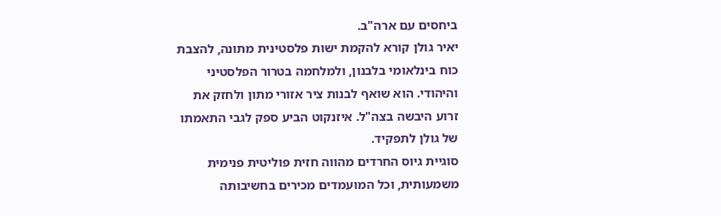ביחסים עם ארה"ב.
יאיר גולן קורא להקמת ישות פלסטינית מתונה, להצבת כוח בינלאומי בלבנון, ולמלחמה בטרור הפלסטיני והיהודי. הוא שואף לבנות ציר אזורי מתון ולחזק את זרוע היבשה בצה"ל. איזנקוט הביע ספק לגבי התאמתו של גולן לתפקיד.
סוגיית גיוס החרדים מהווה חזית פוליטית פנימית משמעותית, וכל המועמדים מכירים בחשיבותה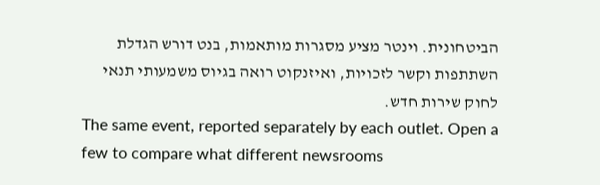הביטחונית. וינטר מציע מסגרות מותאמות, בנט דורש הגדלת השתתפות וקשר לזכויות, ואיזנקוט רואה בגיוס משמעותי תנאי לחוק שירות חדש.
The same event, reported separately by each outlet. Open a few to compare what different newsrooms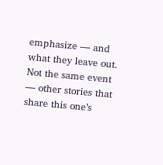emphasize — and what they leave out.
Not the same event — other stories that share this one’s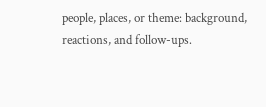people, places, or theme: background, reactions, and follow-ups.